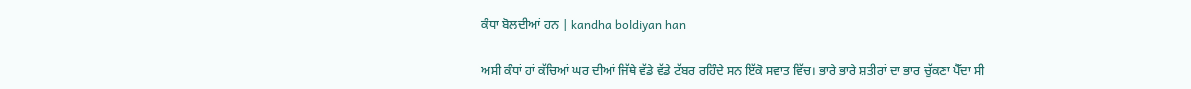ਕੰਧਾ ਬੋਲਦੀਆਂ ਹਨ | kandha boldiyan han

ਅਸੀ ਕੰਧਾਂ ਹਾਂ ਕੱਚਿਆਂ ਘਰ ਦੀਆਂ ਜਿੱਥੇ ਵੱਡੇ ਵੱਡੇ ਟੱਬਰ ਰਹਿੰਦੇ ਸਨ ਇੱਕੋ ਸਵਾਤ ਵਿੱਚ। ਭਾਰੇ ਭਾਰੇ ਸ਼ਤੀਰਾਂ ਦਾ ਭਾਰ ਚੁੱਕਣਾ ਪੈੱਦਾ ਸੀ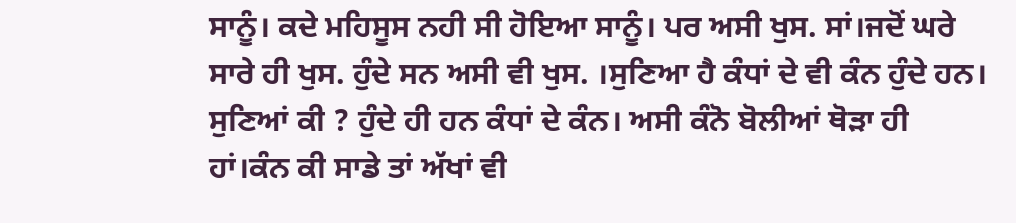ਸਾਨੂੰ। ਕਦੇ ਮਹਿਸੂਸ ਨਹੀ ਸੀ ਹੋਇਆ ਸਾਨੂੰ। ਪਰ ਅਸੀ ਖੁਸ. ਸਾਂ।ਜਦੋਂ ਘਰੇ ਸਾਰੇ ਹੀ ਖੁਸ. ਹੁੰਦੇ ਸਨ ਅਸੀ ਵੀ ਖੁਸ. ।ਸੁਣਿਆ ਹੈ ਕੰਧਾਂ ਦੇ ਵੀ ਕੰਨ ਹੁੰਦੇ ਹਨ। ਸੁਣਿਆਂ ਕੀ ? ਹੁੰਦੇ ਹੀ ਹਨ ਕੰਧਾਂ ਦੇ ਕੰਨ। ਅਸੀ ਕੰਨੋ ਬੋਲੀਆਂ ਥੋੜਾ ਹੀ ਹਾਂ।ਕੰਨ ਕੀ ਸਾਡੇ ਤਾਂ ਅੱਖਾਂ ਵੀ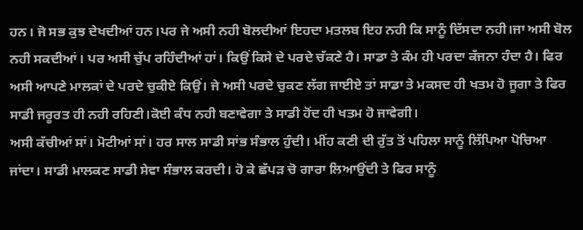ਹਨ। ਜੋ ਸਭ ਕੁਝ ਦੇਖਦੀਆਂ ਹਨ।ਪਰ ਜੇ ਅਸੀ ਨਹੀ ਬੋਲਦੀਆਂ ਇਹਦਾ ਮਤਲਬ ਇਹ ਨਹੀ ਕਿ ਸਾਨੂੰ ਦਿੱਸਦਾ ਨਹੀ।ਜਾ ਅਸੀ ਬੋਲ ਨਹੀ ਸਕਦੀਆਂ। ਪਰ ਅਸੀ ਚੁੱਪ ਰਹਿੰਦੀਆਂ ਹਾਂ। ਕਿਉਂ ਕਿਸੇ ਦੇ ਪਰਦੇ ਚੱਕਣੇ ਹੈ। ਸਾਡਾ ਤੇ ਕੰਮ ਹੀ ਪਰਦਾ ਕੱਜਨਾ ਹੰਦਾ ਹੈ। ਫਿਰ ਅਸੀ ਆਪਣੇ ਮਾਲਕਾਂ ਦੇ ਪਰਦੇ ਚੁਕੀਏ ਕਿਉਂ। ਜੇ ਅਸੀ ਪਰਦੇ ਚੁਕਣ ਲੱਗ ਜਾਈਏ ਤਾਂ ਸਾਡਾ ਤੇ ਮਕਸਦ ਹੀ ਖਤਮ ਹੋ ਜੂਗਾ ਤੇ ਫਿਰ ਸਾਡੀ ਜਰੂਰਤ ਹੀ ਨਹੀ ਰਹਿਣੀ।ਕੋਈ ਕੰਧ ਨਹੀ ਬਣਾਵੇਗਾ ਤੇ ਸਾਡੀ ਹੋਂਦ ਹੀ ਖਤਮ ਹੋ ਜਾਵੇਗੀ।
ਅਸੀ ਕੱਚੀਆਂ ਸਾਂ। ਮੋਟੀਆਂ ਸਾਂ। ਹਰ ਸਾਲ ਸਾਡੀ ਸਾਂਭ ਸੰਭਾਲ ਹੁੰਦੀ। ਮੀਂਹ ਕਣੀ ਦੀ ਰੁੱਤ ਤੋਂ ਪਹਿਲਾ ਸਾਨੂੰ ਲਿੱਪਿਆ ਪੋਚਿਆ ਜਾਂਦਾ। ਸਾਡੀ ਮਾਲਕਣ ਸਾਡੀ ਸੇਵਾ ਸੰਭਾਲ ਕਰਦੀ। ਹੋ ਕੇ ਛੱਪੜ ਚੋ ਗਾਰਾ ਲਿਆਉਂਦੀ ਤੇ ਫਿਰ ਸਾਨੂੰ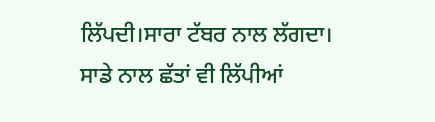ਲਿੱਪਦੀ।ਸਾਰਾ ਟੱਬਰ ਨਾਲ ਲੱਗਦਾ। ਸਾਡੇ ਨਾਲ ਛੱਤਾਂ ਵੀ ਲਿੱਪੀਆਂ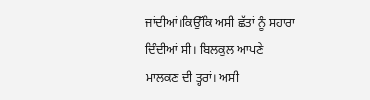ਜਾਂਦੀਆਂ।ਕਿਉੱਕਿ ਅਸੀ ਛੱਤਾਂ ਨੂੰ ਸਹਾਰਾ ਦਿੰਦੀਆਂ ਸੀ। ਬਿਲਕੁਲ ਆਪਣੇ ਮਾਲਕਣ ਦੀ ਤ੍ਹਰਾਂ। ਅਸੀ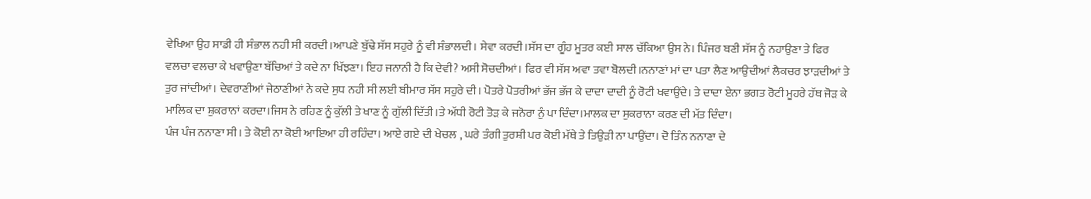ਵੇਖਿਆ ਉਹ ਸਾਡੀ ਹੀ ਸੰਭਾਲ ਨਹੀ ਸੀ ਕਰਦੀ।ਆਪਣੇ ਬੁੱਢੇ ਸੱਸ ਸਹੁਰੇ ਨੂੰ ਵੀ ਸੰਭਾਲਦੀ। ਸੇਵਾ ਕਰਦੀ।ਸੱਸ ਦਾ ਗੂੰਹ ਮੂਤਰ ਕਈ ਸਾਲ ਚੱਕਿਆ ਉਸ ਨੇ। ਪਿੰਜਰ ਬਣੀ ਸੱਸ ਨੂੰ ਨਹਾਉਣਾ ਤੇ ਫਿਰ ਵਲਚਾ ਵਲਚਾ ਕੇ ਖਵਾਉਣਾ ਬੱਚਿਆਂ ਤੇ ਕਦੇ ਨਾ ਖਿੱਝਣਾ। ਇਹ ਜਨਾਨੀ ਹੈ ਕਿ ਦੇਵੀ? ਅਸੀ ਸੋਚਦੀਆਂ। ਫਿਰ ਵੀ ਸੱਸ ਅਵਾ ਤਵਾ ਬੋਲਦੀ।ਨਨਾਣਾਂ ਮਾਂ ਦਾ ਪਤਾ ਲੈਣ ਆਉਦੀਆਂ ਲੈਕਚਰ ਝਾੜਦੀਆਂ ਤੇ ਤੁਰ ਜਾਂਦੀਆਂ। ਦੇਵਰਾਣੀਆਂ ਜੇਠਾਣੀਆਂ ਨੇ ਕਦੇ ਸੁਧ ਨਹੀ ਸੀ ਲਈ ਬੀਮਾਰ ਸੱਸ ਸਹੁਰੇ ਦੀ। ਪੋਤਰੇ ਪੋਤਰੀਆਂ ਭੱਜ ਭੱਜ ਕੇ ਦਾਦਾ ਦਾਦੀ ਨੂੰ ਰੋਟੀ ਖਵਾਉਂਦੇ। ਤੇ ਦਾਦਾ ਏਨਾ ਭਗਤ ਰੋਟੀ ਮੂਹਰੇ ਹੱਥ ਜੋੜ ਕੇ ਮਾਲਿਕ ਦਾ ਸ਼ੁਕਰਾਨਾਂ ਕਰਦਾ।ਜਿਸ ਨੇ ਰਹਿਣ ਨੂੰ ਕੁੱਲੀ ਤੇ ਖਾਣ ਨੂੰ ਗੁੱਲੀ ਦਿੱਤੀ।ਤੇ ਅੱਧੀ ਰੋਟੀ ਤੋੜ ਕੇ ਜਨੋਰਾ ਨੁੰ ਪਾ ਦਿੰਦਾ।ਮਾਲਕ ਦਾ ਸੁਕਰਾਨਾ ਕਰਣ ਦੀ ਮੱਤ ਦਿੰਦਾ।
ਪੰਜ ਪੰਜ ਨਨਾਣਾ ਸੀ। ਤੇ ਕੋਈ ਨਾ ਕੋਈ ਆਇਆ ਹੀ ਰਹਿੰਦਾ। ਆਏ ਗਏ ਦੀ ਖੇਚਲ , ਘਰੇ ਤੰਗੀ ਤੁਰਸ਼ੀ ਪਰ ਕੋਈ ਮੱਥੇ ਤੇ ਤਿਉੜੀ ਨਾ ਪਾਉਂਦਾ। ਦੋ ਤਿੰਨ ਨਨਾਣਾ ਦੇ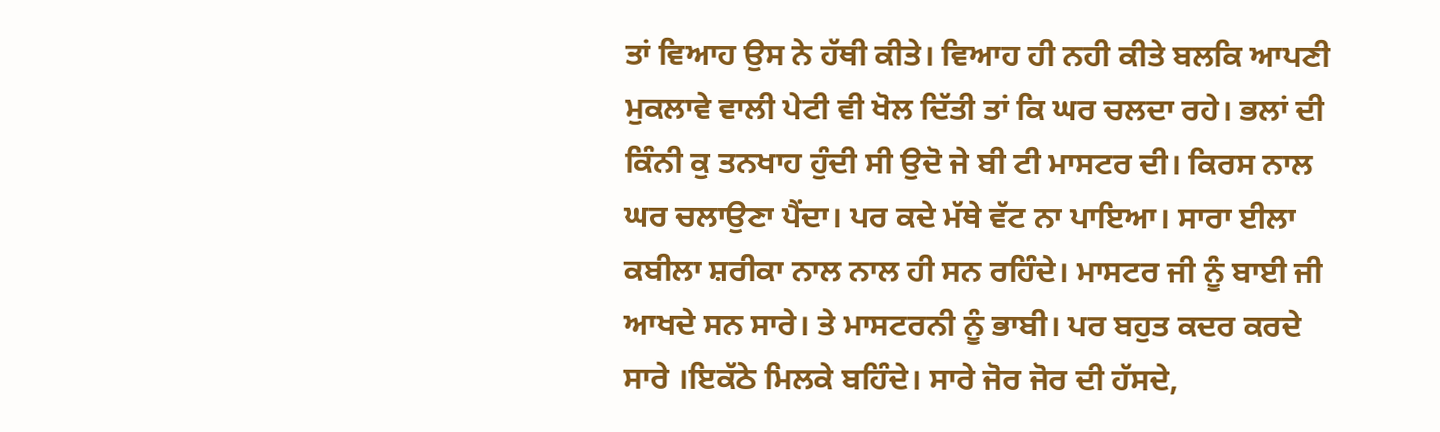ਤਾਂ ਵਿਆਹ ਉਸ ਨੇ ਹੱਥੀ ਕੀਤੇ। ਵਿਆਹ ਹੀ ਨਹੀ ਕੀਤੇ ਬਲਕਿ ਆਪਣੀ ਮੁਕਲਾਵੇ ਵਾਲੀ ਪੇਟੀ ਵੀ ਖੋਲ ਦਿੱਤੀ ਤਾਂ ਕਿ ਘਰ ਚਲਦਾ ਰਹੇ। ਭਲਾਂ ਦੀ ਕਿੰਨੀ ਕੁ ਤਨਖਾਹ ਹੁੰਦੀ ਸੀ ਉਦੋ ਜੇ ਬੀ ਟੀ ਮਾਸਟਰ ਦੀ। ਕਿਰਸ ਨਾਲ ਘਰ ਚਲਾਉਣਾ ਪੈਂਦਾ। ਪਰ ਕਦੇ ਮੱਥੇ ਵੱਟ ਨਾ ਪਾਇਆ। ਸਾਰਾ ਈਲਾ ਕਬੀਲਾ ਸ਼ਰੀਕਾ ਨਾਲ ਨਾਲ ਹੀ ਸਨ ਰਹਿੰਦੇ। ਮਾਸਟਰ ਜੀ ਨੂੰ ਬਾਈ ਜੀ ਆਖਦੇ ਸਨ ਸਾਰੇ। ਤੇ ਮਾਸਟਰਨੀ ਨੂੰ ਭਾਬੀ। ਪਰ ਬਹੁਤ ਕਦਰ ਕਰਦੇ ਸਾਰੇ ।ਇਕੱਠੇ ਮਿਲਕੇ ਬਹਿੰਦੇ। ਸਾਰੇ ਜੋਰ ਜੋਰ ਦੀ ਹੱਸਦੇ,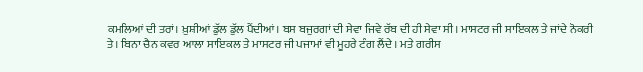ਕਮਲਿਆਂ ਦੀ ਤਰਾਂ। ਖ਼ੁਸ਼ੀਆਂ ਡੁੱਲ ਡੁੱਲ ਪੈਂਦੀਆਂ। ਬਸ ਬਜੁਰਗਾਂ ਦੀ ਸੇਵਾ ਜਿਵੇ ਰੱਬ ਦੀ ਹੀ ਸੇਵਾ ਸੀ। ਮਾਸਟਰ ਜੀ ਸਾਇਕਲ ਤੇ ਜਾਂਦੇ ਨੋਕਰੀ ਤੇ। ਬਿਨਾ ਚੈਨ ਕਵਰ ਆਲਾ ਸਾਇਕਲ ਤੇ ਮਾਸਟਰ ਜੀ ਪਜਾਮਾਂ ਵੀ ਮੂਹਰੇ ਟੰਗ ਲੈਂਦੇ । ਮਤੇ ਗਰੀਸ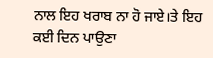ਨਾਲ ਇਹ ਖਰਾਬ ਨਾ ਹੋ ਜਾਏ।ਤੇ ਇਹ ਕਈ ਦਿਨ ਪਾਉਣਾ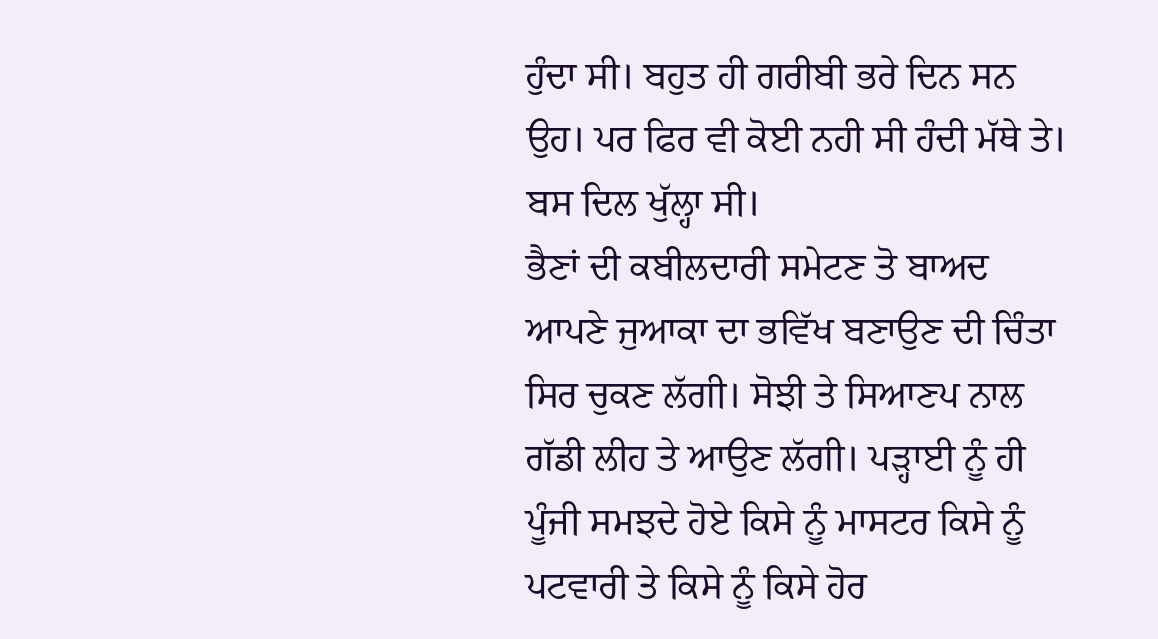ਹੁੰਦਾ ਸੀ। ਬਹੁਤ ਹੀ ਗਰੀਬੀ ਭਰੇ ਦਿਨ ਸਨ ਉਹ। ਪਰ ਫਿਰ ਵੀ ਕੋਈ ਨਹੀ ਸੀ ਹੰਦੀ ਮੱਥੇ ਤੇ। ਬਸ ਦਿਲ ਖੁੱਲ੍ਹਾ ਸੀ।
ਭੈਣਾਂ ਦੀ ਕਬੀਲਦਾਰੀ ਸਮੇਟਣ ਤੋ ਬਾਅਦ ਆਪਣੇ ਜੁਆਕਾ ਦਾ ਭਵਿੱਖ ਬਣਾਉਣ ਦੀ ਚਿੰਤਾ ਸਿਰ ਚੁਕਣ ਲੱਗੀ। ਸੋਝੀ ਤੇ ਸਿਆਣਪ ਨਾਲ ਗੱਡੀ ਲੀਹ ਤੇ ਆਉਣ ਲੱਗੀ। ਪੜ੍ਹਾਈ ਨੂੰ ਹੀ ਪੂੰਜੀ ਸਮਝਦੇ ਹੋਏ ਕਿਸੇ ਨੂੰ ਮਾਸਟਰ ਕਿਸੇ ਨੂੰ ਪਟਵਾਰੀ ਤੇ ਕਿਸੇ ਨੂੰ ਕਿਸੇ ਹੋਰ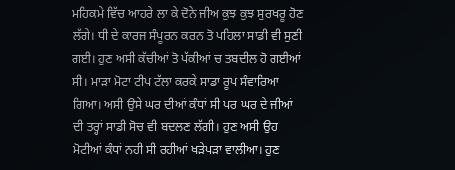ਮਹਿਕਮੇ ਵਿੱਚ ਆਹਰੇ ਲਾ ਕੇ ਦੋਨੇ ਜੀਅ ਕੁਝ ਕੁਝ ਸੁਰਖਰੂ ਹੋਣ ਲੱਗੇ। ਧੀ ਦੇ ਕਾਰਜ ਸੰਪੂਰਨ ਕਰਨ ਤੋ ਪਹਿਲਾ ਸਾਡੀ ਵੀ ਸੁਣੀ ਗਈ। ਹੁਣ ਅਸੀ ਕੱਚੀਆਂ ਤੋ ਪੱਕੀਆਂ ਚ ਤਬਦੀਲ ਹੋ ਗਈਆਂ ਸੀ। ਮਾੜਾ ਮੋਟਾ ਟੀਪ ਟੱਲਾ ਕਰਕੇ ਸਾਡਾ ਰੂਪ ਸੰਵਾਰਿਆ ਗਿਆ। ਅਸੀ ਉਸੇ ਘਰ ਦੀਆਂ ਕੰਧਾਂ ਸੀ ਪਰ ਘਰ ਦੇ ਜੀਆਂ ਦੀ ਤਰ੍ਹਾਂ ਸਾਡੀ ਸੋਚ ਵੀ ਬਦਲਣ ਲੱਗੀ। ਹੁਣ ਅਸੀ ਉਹ ਮੋਟੀਆਂ ਕੰਧਾਂ ਨਹੀ ਸੀ ਰਹੀਆਂ ਖੜੇਪੜਾ ਵਾਲੀਆ। ਹੁਣ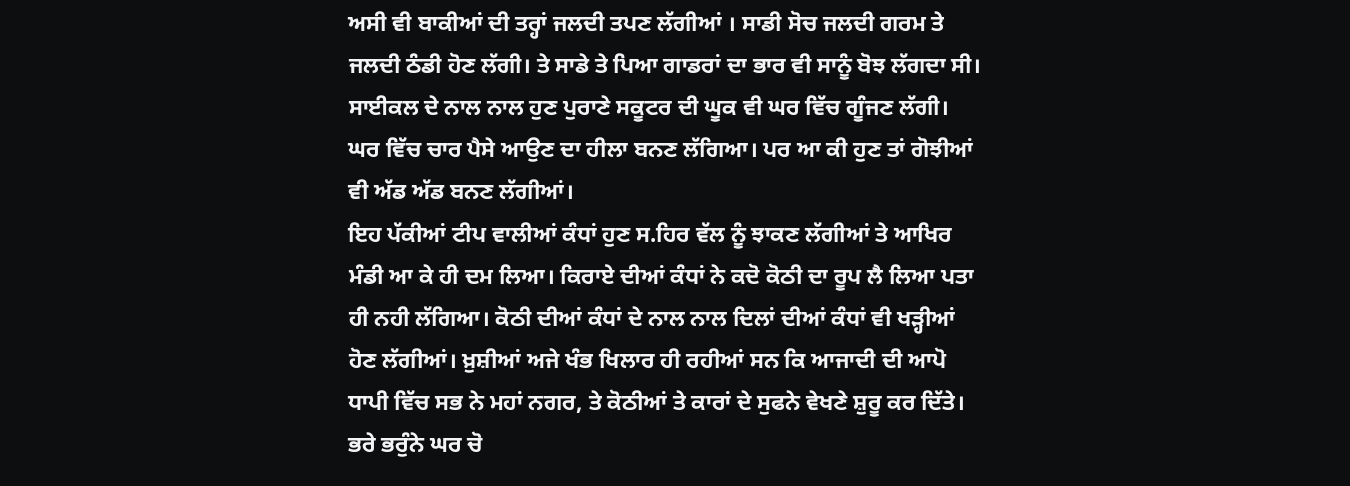ਅਸੀ ਵੀ ਬਾਕੀਆਂ ਦੀ ਤਰ੍ਹਾਂ ਜਲਦੀ ਤਪਣ ਲੱਗੀਆਂ । ਸਾਡੀ ਸੋਚ ਜਲਦੀ ਗਰਮ ਤੇ ਜਲਦੀ ਠੰਡੀ ਹੋਣ ਲੱਗੀ। ਤੇ ਸਾਡੇ ਤੇ ਪਿਆ ਗਾਡਰਾਂ ਦਾ ਭਾਰ ਵੀ ਸਾਨੂੰ ਬੋਝ ਲੱਗਦਾ ਸੀ। ਸਾਈਕਲ ਦੇ ਨਾਲ ਨਾਲ ਹੁਣ ਪੁਰਾਣੇ ਸਕੂਟਰ ਦੀ ਘੂਕ ਵੀ ਘਰ ਵਿੱਚ ਗੂੰਜਣ ਲੱਗੀ। ਘਰ ਵਿੱਚ ਚਾਰ ਪੈਸੇ ਆਉਣ ਦਾ ਹੀਲਾ ਬਨਣ ਲੱਗਿਆ। ਪਰ ਆ ਕੀ ਹੁਣ ਤਾਂ ਗੋਝੀਆਂ ਵੀ ਅੱਡ ਅੱਡ ਬਨਣ ਲੱਗੀਆਂ।
ਇਹ ਪੱਕੀਆਂ ਟੀਪ ਵਾਲੀਆਂ ਕੰਧਾਂ ਹੁਣ ਸ.ਹਿਰ ਵੱਲ ਨੂੰ ਝਾਕਣ ਲੱਗੀਆਂ ਤੇ ਆਖਿਰ ਮੰਡੀ ਆ ਕੇ ਹੀ ਦਮ ਲਿਆ। ਕਿਰਾਏ ਦੀਆਂ ਕੰਧਾਂ ਨੇ ਕਦੋ ਕੋਠੀ ਦਾ ਰੂਪ ਲੈ ਲਿਆ ਪਤਾ ਹੀ ਨਹੀ ਲੱਗਿਆ। ਕੋਠੀ ਦੀਆਂ ਕੰਧਾਂ ਦੇ ਨਾਲ ਨਾਲ ਦਿਲਾਂ ਦੀਆਂ ਕੰਧਾਂ ਵੀ ਖੜ੍ਹੀਆਂ ਹੋਣ ਲੱਗੀਆਂ। ਖ਼ੁਸ਼ੀਆਂ ਅਜੇ ਖੰਭ ਖਿਲਾਰ ਹੀ ਰਹੀਆਂ ਸਨ ਕਿ ਆਜਾਦੀ ਦੀ ਆਪੋ ਧਾਪੀ ਵਿੱਚ ਸਭ ਨੇ ਮਹਾਂ ਨਗਰ, ਤੇ ਕੋਠੀਆਂ ਤੇ ਕਾਰਾਂ ਦੇ ਸੁਫਨੇ ਵੇਖਣੇ ਸ਼ੁਰੂ ਕਰ ਦਿੱਤੇ। ਭਰੇ ਭਰੁੰਨੇ ਘਰ ਚੋ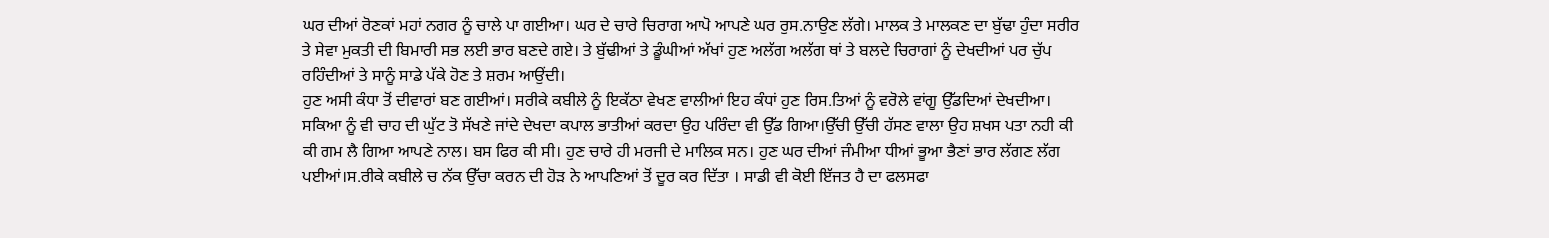ਘਰ ਦੀਆਂ ਰੋਣਕਾਂ ਮਹਾਂ ਨਗਰ ਨੂੰ ਚਾਲੇ ਪਾ ਗਈਆ। ਘਰ ਦੇ ਚਾਰੇ ਚਿਰਾਗ ਆਪੋ ਆਪਣੇ ਘਰ ਰੁਸ.ਨਾਉਣ ਲੱਗੇ। ਮਾਲਕ ਤੇ ਮਾਲਕਣ ਦਾ ਬੁੱਢਾ ਹੁੰਦਾ ਸਰੀਰ ਤੇ ਸੇਵਾ ਮੁਕਤੀ ਦੀ ਬਿਮਾਰੀ ਸਭ ਲਈ ਭਾਰ ਬਣਦੇ ਗਏ। ਤੇ ਬੁੱਢੀਆਂ ਤੇ ਡੂੰਘੀਆਂ ਅੱਖਾਂ ਹੁਣ ਅਲੱਗ ਅਲੱਗ ਥਾਂ ਤੇ ਬਲਦੇ ਚਿਰਾਗਾਂ ਨੂੰ ਦੇਖਦੀਆਂ ਪਰ ਚੁੱਪ ਰਹਿੰਦੀਆਂ ਤੇ ਸਾਨੂੰ ਸਾਡੇ ਪੱਕੇ ਹੋਣ ਤੇ ਸ਼ਰਮ ਆਉਂਦੀ।
ਹੁਣ ਅਸੀ ਕੰਧਾ ਤੋਂ ਦੀਵਾਰਾਂ ਬਣ ਗਈਆਂ। ਸਰੀਕੇ ਕਬੀਲੇ ਨੂੰ ਇਕੱਠਾ ਵੇਖਣ ਵਾਲੀਆਂ ਇਹ ਕੰਧਾਂ ਹੁਣ ਰਿਸ.ਤਿਆਂ ਨੂੰ ਵਰੋਲੇ ਵਾਂਗੂ ਉੱਡਦਿਆਂ ਦੇਖਦੀਆ। ਸਕਿਆ ਨੂੰ ਵੀ ਚਾਹ ਦੀ ਘੁੱਟ ਤੋ ਸੱਖਣੇ ਜਾਂਦੇ ਦੇਖਦਾ ਕਪਾਲ ਭਾਤੀਆਂ ਕਰਦਾ ਉਹ ਪਰਿੰਦਾ ਵੀ ਉੱਡ ਗਿਆ।ਉੱਚੀ ਉੱਚੀ ਹੱਸਣ ਵਾਲਾ ਉਹ ਸ਼ਖਸ ਪਤਾ ਨਹੀ ਕੀ ਕੀ ਗਮ ਲੈ ਗਿਆ ਆਪਣੇ ਨਾਲ। ਬਸ ਫਿਰ ਕੀ ਸੀ। ਹੁਣ ਚਾਰੇ ਹੀ ਮਰਜੀ ਦੇ ਮਾਲਿਕ ਸਨ। ਹੁਣ ਘਰ ਦੀਆਂ ਜੰਮੀਆ ਧੀਆਂ ਭੂਆ ਭੈਣਾਂ ਭਾਰ ਲੱਗਣ ਲੱਗ ਪਈਆਂ।ਸ.ਰੀਕੇ ਕਬੀਲੇ ਚ ਨੱਕ ਉੱਚਾ ਕਰਨ ਦੀ ਹੋੜ ਨੇ ਆਪਣਿਆਂ ਤੋਂ ਦੂਰ ਕਰ ਦਿੱਤਾ । ਸਾਡੀ ਵੀ ਕੋਈ ਇੱਜਤ ਹੈ ਦਾ ਫਲਸਫਾ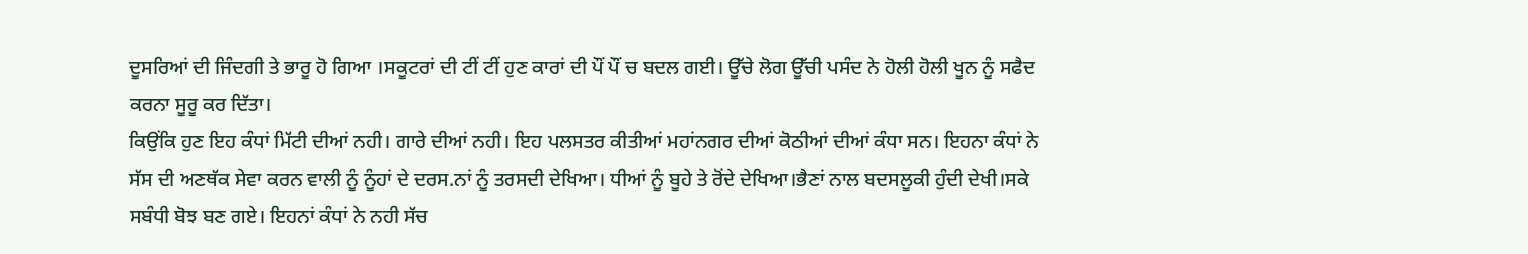ਦੂਸਰਿਆਂ ਦੀ ਜਿੰਦਗੀ ਤੇ ਭਾਰੂ ਹੋ ਗਿਆ ।ਸਕੂਟਰਾਂ ਦੀ ਟੀਂ ਟੀਂ ਹੁਣ ਕਾਰਾਂ ਦੀ ਪੌਂ ਪੌਂ ਚ ਬਦਲ ਗਈ। ਊੱਚੇ ਲੋਗ ਊੱਚੀ ਪਸੰਦ ਨੇ ਹੋਲੀ ਹੋਲੀ ਖੂਨ ਨੂੰ ਸਫੈਦ ਕਰਨਾ ਸੂਰੂ ਕਰ ਦਿੱਤਾ।
ਕਿਉਂਕਿ ਹੁਣ ਇਹ ਕੰਧਾਂ ਮਿੱਟੀ ਦੀਆਂ ਨਹੀ। ਗਾਰੇ ਦੀਆਂ ਨਹੀ। ਇਹ ਪਲਸਤਰ ਕੀਤੀਆਂ ਮਹਾਂਨਗਰ ਦੀਆਂ ਕੋਠੀਆਂ ਦੀਆਂ ਕੰਧਾ ਸਨ। ਇਹਨਾ ਕੰਧਾਂ ਨੇ ਸੱਸ ਦੀ ਅਣਥੱਕ ਸੇਵਾ ਕਰਨ ਵਾਲੀ ਨੂੰ ਨੂੰਹਾਂ ਦੇ ਦਰਸ.ਨਾਂ ਨੂੰ ਤਰਸਦੀ ਦੇਖਿਆ। ਧੀਆਂ ਨੂੰ ਬੂਹੇ ਤੇ ਰੋਂਦੇ ਦੇਖਿਆ।ਭੈਣਾਂ ਨਾਲ ਬਦਸਲੂਕੀ ਹੁੰਦੀ ਦੇਖੀ।ਸਕੇ ਸਬੰਧੀ ਬੋਝ ਬਣ ਗਏ। ਇਹਨਾਂ ਕੰਧਾਂ ਨੇ ਨਹੀ ਸੱਚ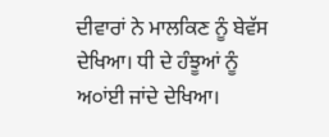ਦੀਵਾਰਾਂ ਨੇ ਮਾਲਕਿਣ ਨੂੰ ਬੇਵੱਸ ਦੇਖਿਆ। ਧੀ ਦੇ ਹੰਝੂਆਂ ਨੂੰ ਅ੦ਾਂਈ ਜਾਂਦੇ ਦੇਖਿਆ।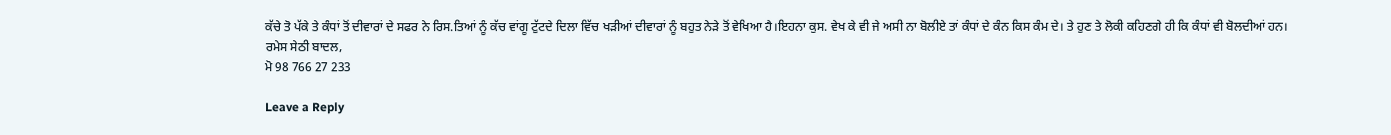ਕੱਚੇ ਤੋ ਪੱਕੇ ਤੇ ਕੰਧਾਂ ਤੋਂ ਦੀਵਾਰਾਂ ਦੇ ਸਫਰ ਨੇ ਰਿਸ.ਤਿਆਂ ਨੂੰ ਕੱਚ ਵਾਂਗੂ ਟੁੱਟਦੇ ਦਿਲਾ ਵਿੱਚ ਖੜੀਆਂ ਦੀਵਾਰਾਂ ਨੂੰ ਬਹੁਤ ਨੇੜੇ ਤੋਂ ਵੇਖਿਆ ਹੈ।ਇਹਨਾ ਕੁਸ. ਵੇਖ ਕੇ ਵੀ ਜੇ ਅਸੀ ਨਾ ਬੋਲੀਏ ਤਾਂ ਕੰਧਾਂ ਦੇ ਕੰਨ ਕਿਸ ਕੰਮ ਦੇ। ਤੇ ਹੁਣ ਤੇ ਲੋਕੀ ਕਹਿਣਗੇ ਹੀ ਕਿ ਕੰਧਾਂ ਵੀ ਬੋਲਦੀਆਂ ਹਨ।
ਰਮੇਸ ਸੇਠੀ ਬਾਦਲ,
ਮੋ 98 766 27 233

Leave a Reply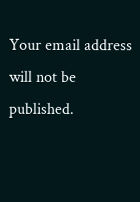Your email address will not be published.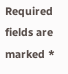Required fields are marked *